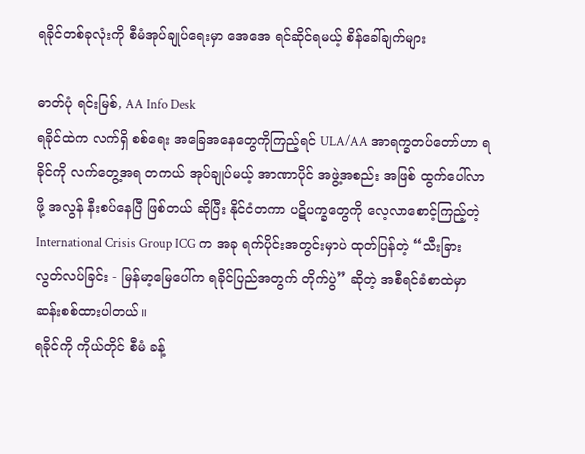ရခိုင်တစ်ခုလုံးကို စီမံအုပ်ချုပ်ရေးမှာ အေအေ ရင်ဆိုင်ရမယ့် စိန်ခေါ်ချက်များ

ဓာတ်ပုံ ရင်းမြစ်, AA Info Desk
ရခိုင်ထဲက လက်ရှိ စစ်ရေး အခြေအနေတွေကိုကြည့်ရင် ULA/AA အာရက္ခတပ်တော်ဟာ ရခိုင်ကို လက်တွေ့အရ တကယ် အုပ်ချုပ်မယ့် အာဏာပိုင် အဖွဲ့အစည်း အဖြစ် ထွက်ပေါ်လာဖို့ အလွန် နီးစပ်နေပြီ ဖြစ်တယ် ဆိုပြီး နိုင်ငံတကာ ပဋိပက္ခတွေကို လေ့လာစောင့်ကြည့်တဲ့ International Crisis Group ICG က အခု ရက်ပိုင်းအတွင်းမှာပဲ ထုတ်ပြန်တဲ့ “သီးခြားလွတ်လပ်ခြင်း - မြန်မာ့မြေပေါ်က ရခိုင်ပြည်အတွက် တိုက်ပွဲ” ဆိုတဲ့ အစီရင်ခံစာထဲမှာ ဆန်းစစ်ထားပါတယ်။
ရခိုင်ကို ကိုယ်တိုင် စီမံ ခန့်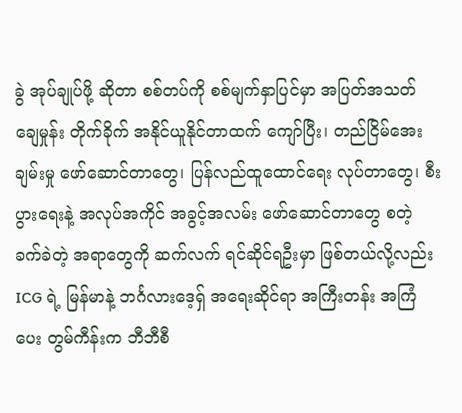ခွဲ အုပ်ချုပ်ဖို့ ဆိုတာ စစ်တပ်ကို စစ်မျက်နှာပြင်မှာ အပြတ်အသတ် ချေမှုန်း တိုက်ခိုက် အနိုင်ယူနိုင်တာထက် ကျော်ပြီး၊ တည်ငြိမ်အေးချမ်းမှု ဖော်ဆောင်တာတွေ၊ ပြန်လည်ထူထောင်ရေး လုပ်တာတွေ၊ စီးပွားရေးနဲ့ အလုပ်အကိုင် အခွင့်အလမ်း ဖော်ဆောင်တာတွေ စတဲ့ ခက်ခဲတဲ့ အရာတွေကို ဆက်လက် ရင်ဆိုင်ရဦးမှာ ဖြစ်တယ်လို့လည်း ICG ရဲ့ မြန်မာနဲ့ ဘင်္ဂလားဒေ့ရှ် အရေးဆိုင်ရာ အကြီးတန်း အကြံပေး တွမ်ကီန်းက ဘီဘီစီ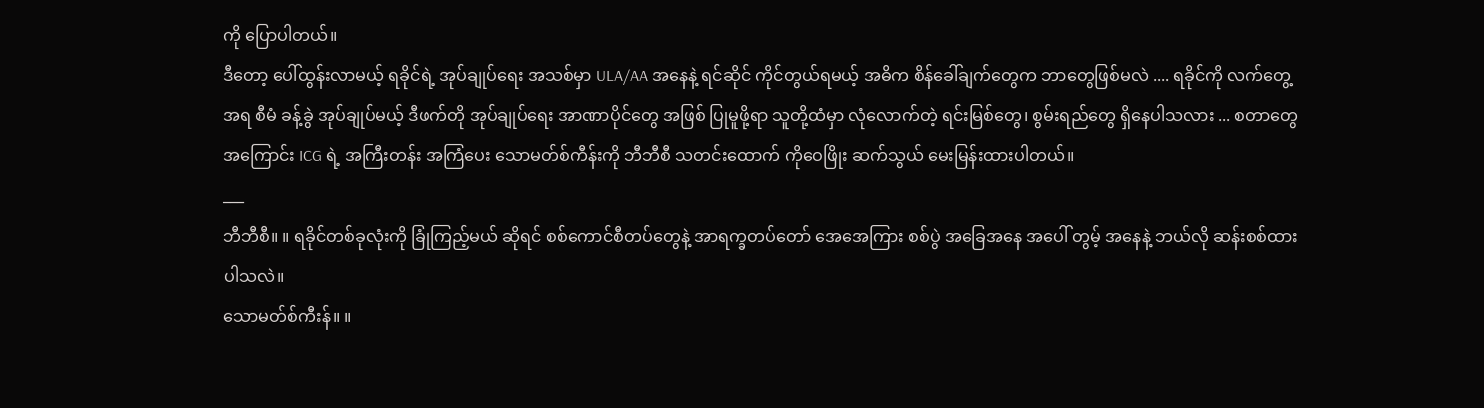ကို ပြောပါတယ်။
ဒီတော့ ပေါ်ထွန်းလာမယ့် ရခိုင်ရဲ့ အုပ်ချုပ်ရေး အသစ်မှာ ULA/AA အနေနဲ့ ရင်ဆိုင် ကိုင်တွယ်ရမယ့် အဓိက စိန်ခေါ်ချက်တွေက ဘာတွေဖြစ်မလဲ .... ရခိုင်ကို လက်တွေ့အရ စီမံ ခန့်ခွဲ အုပ်ချုပ်မယ့် ဒီဖက်တို အုပ်ချုပ်ရေး အာဏာပိုင်တွေ အဖြစ် ပြုမူဖို့ရာ သူတို့ထံမှာ လုံလောက်တဲ့ ရင်းမြစ်တွေ၊ စွမ်းရည်တွေ ရှိနေပါသလား ... စတာတွေ အကြောင်း ICG ရဲ့ အကြီးတန်း အကြံပေး သောမတ်စ်ကီန်းကို ဘီဘီစီ သတင်းထောက် ကိုဝေဖြိုး ဆက်သွယ် မေးမြန်းထားပါတယ်။
___
ဘီဘီစီ။ ။ ရခိုင်တစ်ခုလုံးကို ခြုံကြည့်မယ် ဆိုရင် စစ်ကောင်စီတပ်တွေနဲ့ အာရက္ခတပ်တော် အေအေကြား စစ်ပွဲ အခြေအနေ အပေါ် တွမ့် အနေနဲ့ ဘယ်လို ဆန်းစစ်ထားပါသလဲ။
သောမတ်စ်ကီးန်။ ။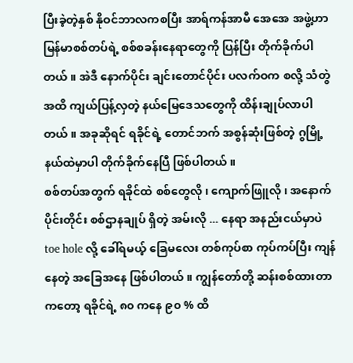ပြီးခဲ့တဲ့နှစ် နိုဝင်ဘာလကစပြီး အာရ်ကန်အာမီ အေအေ အဖွဲ့ဟာ မြန်မာစစ်တပ်ရဲ့ စစ်စခန်းနေရာတွေကို ပြန်ပြီး တိုက်ခိုက်ပါတယ်။ အဲဒီ နောက်ပိုင်း ချင်းတောင်ပိုင်း ပလက်ဝက စလို့ သံတွဲ အထိ ကျယ်ပြန့်လှတဲ့ နယ်မြေဒေသတွေကို ထိန်းချုပ်လာပါတယ်။ အခုဆိုရင် ရခိုင်ရဲ့ တောင်ဘက် အစွန်ဆုံးဖြစ်တဲ့ ဂွမြို့နယ်ထဲမှာပါ တိုက်ခိုက်နေပြီ ဖြစ်ပါတယ်။
စစ်တပ်အတွက် ရခိုင်ထဲ စစ်တွေလို၊ ကျောက်ဖြူလို ၊ အနောက်ပိုင်းတိုင်း စစ်ဌာနချုပ် ရှိတဲ့ အမ်းလို ... နေရာ အနည်းငယ်မှာပဲ toe hole လို့ ခေါ်ရမယ့် ခြေမလေး တစ်ကုပ်စာ ကုပ်ကပ်ပြီး ကျန်နေတဲ့ အခြေအနေ ဖြစ်ပါတယ်။ ကျွန်တော်တို့ ဆန်းစစ်ထားတာကတော့ ရခိုင်ရဲ့ ၈၀ ကနေ ၉၀ % ထိ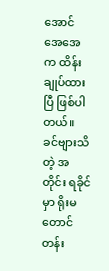အောင် အေအေက ထိန်းချုပ်ထားပြီ ဖြစ်ပါတယ်။
ခင်ဗျားသိတဲ့ အတိုင်း ရခိုင်မှာ ရိုးမတောင်တန်း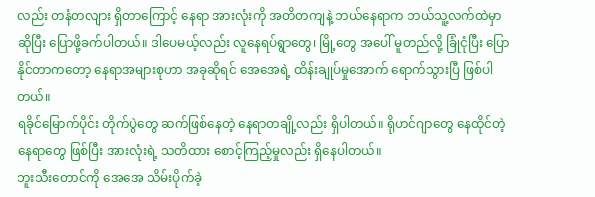လည်း တနံတလျား ရှိတာကြောင့် နေရာ အားလုံးကို အတိတကျနဲ့ ဘယ်နေရာက ဘယ်သူ့လက်ထဲမှာ ဆိုပြီး ပြောဖို့ခက်ပါတယ်။ ဒါပေမယ့်လည်း လူနေရပ်ရွာတွေ၊ မြို့တွေ အပေါ် မူတည်လို့ ခြုံငုံပြီး ပြောနိုင်တာကတော့ နေရာအများစုဟာ အခုဆိုရင် အေအေရဲ့ ထိန်းချုပ်မှုအောက် ရောက်သွားပြီ ဖြစ်ပါတယ်။
ရခိုင်မြောက်ပိုင်း တိုက်ပွဲတွေ ဆက်ဖြစ်နေတဲ့ နေရာတချို့လည်း ရှိပါတယ်။ ရိုဟင်ဂျာတွေ နေထိုင်တဲ့ နေရာတွေ ဖြစ်ပြီး အားလုံးရဲ့ သတိထား စောင့်ကြည့်မှုလည်း ရှိနေပါတယ်။
ဘူးသီးတောင်ကို အေအေ သိမ်းပိုက်ခဲ့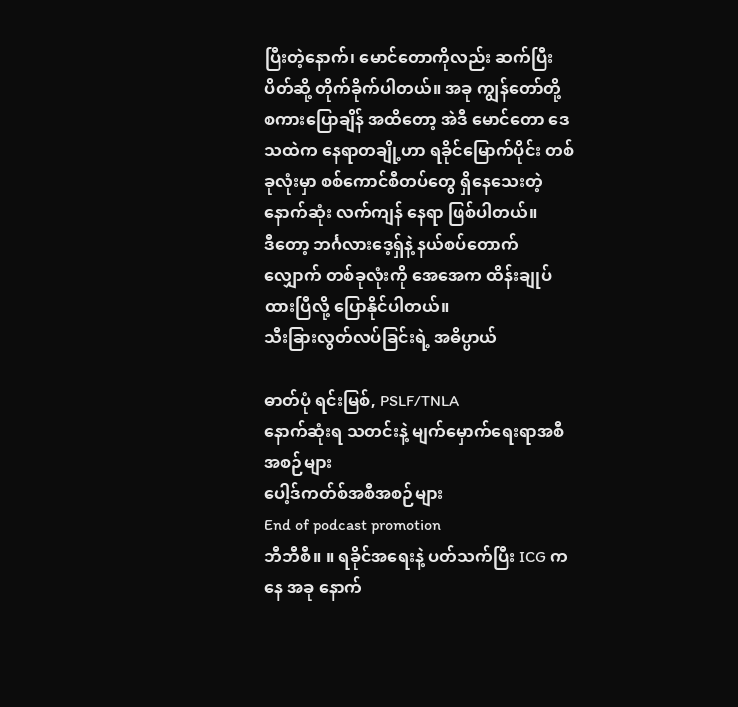ပြီးတဲ့နောက်၊ မောင်တောကိုလည်း ဆက်ပြီး ပိတ်ဆို့ တိုက်ခိုက်ပါတယ်။ အခု ကျွန်တော်တို့ စကားပြောချိန် အထိတော့ အဲဒီ မောင်တော ဒေသထဲက နေရာတချို့ဟာ ရခိုင်မြောက်ပိုင်း တစ်ခုလုံးမှာ စစ်ကောင်စီတပ်တွေ ရှိနေသေးတဲ့ နောက်ဆုံး လက်ကျန် နေရာ ဖြစ်ပါတယ်။
ဒီတော့ ဘင်္ဂလားဒေ့ရှ်နဲ့ နယ်စပ်တောက်လျှောက် တစ်ခုလုံးကို အေအေက ထိန်းချုပ်ထားပြီလို့ ပြောနိုင်ပါတယ်။
သီးခြားလွတ်လပ်ခြင်းရဲ့ အဓိပ္ပာယ်

ဓာတ်ပုံ ရင်းမြစ်, PSLF/TNLA
နောက်ဆုံးရ သတင်းနဲ့ မျက်မှောက်ရေးရာအစီအစဉ်များ
ပေါ့ဒ်ကတ်စ်အစီအစဉ်များ
End of podcast promotion
ဘီဘီစီ။ ။ ရခိုင်အရေးနဲ့ ပတ်သက်ပြီး ICG ကနေ အခု နောက်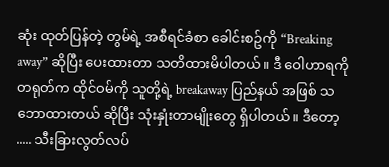ဆုံး ထုတ်ပြန်တဲ့ တွမ်ရဲ့ အစီရင်ခံစာ ခေါင်းစဥ်ကို “Breaking away” ဆိုပြီး ပေးထားတာ သတိထားမိပါတယ်။ ဒီ ဝေါဟာရကို တရုတ်က ထိုင်ဝမ်ကို သူတို့ရဲ့ breakaway ပြည်နယ် အဖြစ် သဘောထားတယ် ဆိုပြီး သုံးနှုံးတာမျိုးတွေ ရှိပါတယ်။ ဒီတော့ ..... သီးခြားလွတ်လပ်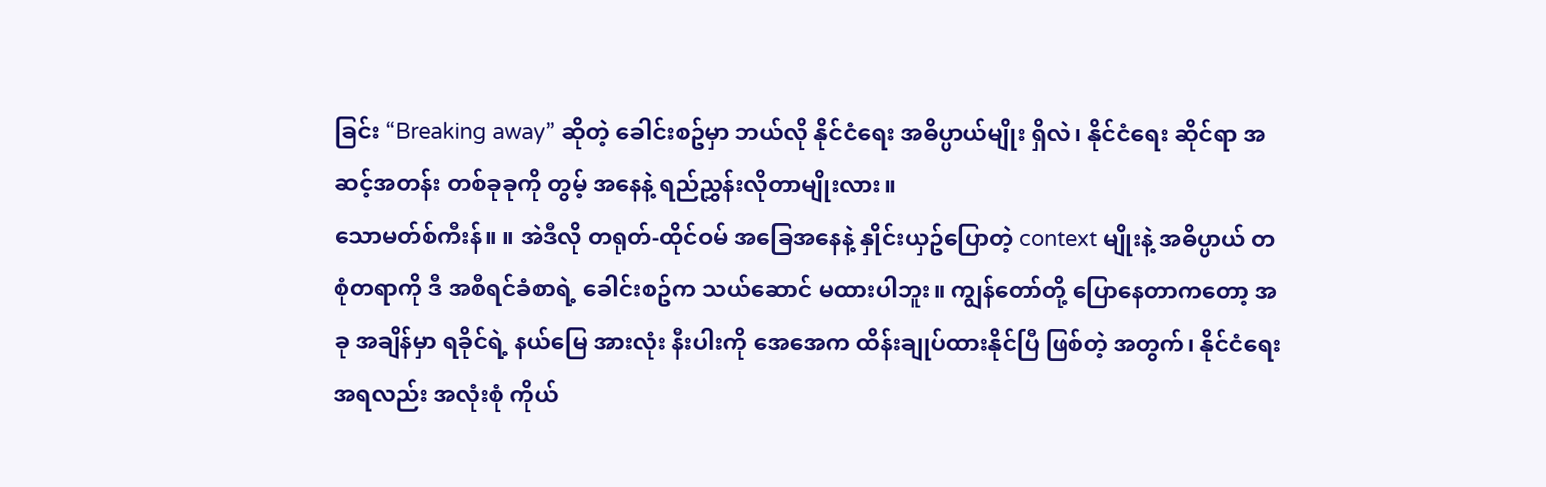ခြင်း “Breaking away” ဆိုတဲ့ ခေါင်းစဥ်မှာ ဘယ်လို နိုင်ငံရေး အဓိပ္ပာယ်မျိုး ရှိလဲ၊ နိုင်ငံရေး ဆိုင်ရာ အဆင့်အတန်း တစ်ခုခုကို တွမ့် အနေနဲ့ ရည်ညွှန်းလိုတာမျိုးလား။
သောမတ်စ်ကီးန်။ ။ အဲဒီလို တရုတ်-ထိုင်ဝမ် အခြေအနေနဲ့ နှိုင်းယှဥ်ပြောတဲ့ context မျိုးနဲ့ အဓိပ္ပာယ် တစုံတရာကို ဒီ အစီရင်ခံစာရဲ့ ခေါင်းစဥ်က သယ်ဆောင် မထားပါဘူး။ ကျွန်တော်တို့ ပြောနေတာကတော့ အခု အချိန်မှာ ရခိုင်ရဲ့ နယ်မြေ အားလုံး နီးပါးကို အေအေက ထိန်းချုပ်ထားနိုင်ပြီ ဖြစ်တဲ့ အတွက်၊ နိုင်ငံရေးအရလည်း အလုံးစုံ ကိုယ်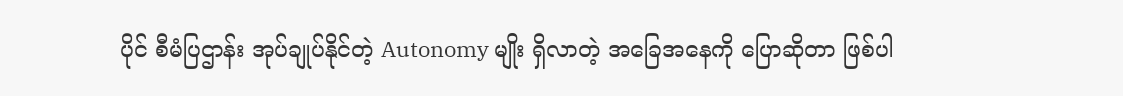ပိုင် စီမံပြဌာန်း အုပ်ချုပ်နိုင်တဲ့ Autonomy မျိုး ရှိလာတဲ့ အခြေအနေကို ပြောဆိုတာ ဖြစ်ပါ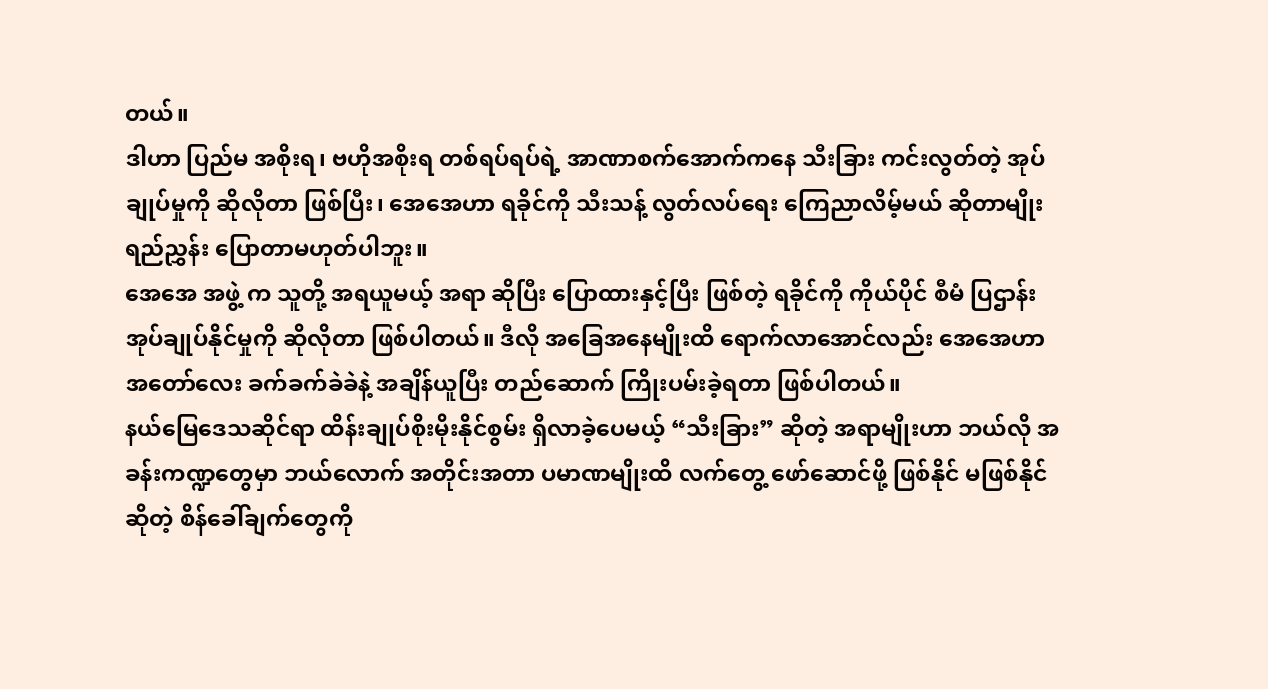တယ်။
ဒါဟာ ပြည်မ အစိုးရ၊ ဗဟိုအစိုးရ တစ်ရပ်ရပ်ရဲ့ အာဏာစက်အောက်ကနေ သီးခြား ကင်းလွတ်တဲ့ အုပ်ချုပ်မှုကို ဆိုလိုတာ ဖြစ်ပြီး၊ အေအေဟာ ရခိုင်ကို သီးသန့် လွတ်လပ်ရေး ကြေညာလိမ့်မယ် ဆိုတာမျိုး ရည်ညွှန်း ပြောတာမဟုတ်ပါဘူး။
အေအေ အဖွဲ့ က သူတို့ အရယူမယ့် အရာ ဆိုပြီး ပြောထားနှင့်ပြီး ဖြစ်တဲ့ ရခိုင်ကို ကိုယ်ပိုင် စီမံ ပြဌာန်း အုပ်ချုပ်နိုင်မှုကို ဆိုလိုတာ ဖြစ်ပါတယ်။ ဒီလို အခြေအနေမျိုးထိ ရောက်လာအောင်လည်း အေအေဟာ အတော်လေး ခက်ခက်ခဲခဲနဲ့ အချိန်ယူပြီး တည်ဆောက် ကြိုးပမ်းခဲ့ရတာ ဖြစ်ပါတယ်။
နယ်မြေဒေသဆိုင်ရာ ထိန်းချုပ်စိုးမိုးနိုင်စွမ်း ရှိလာခဲ့ပေမယ့် “သီးခြား” ဆိုတဲ့ အရာမျိုးဟာ ဘယ်လို အခန်းကဏ္ဍတွေမှာ ဘယ်လောက် အတိုင်းအတာ ပမာဏမျိုးထိ လက်တွေ့ ဖော်ဆောင်ဖို့ ဖြစ်နိုင် မဖြစ်နိုင်ဆိုတဲ့ စိန်ခေါ်ချက်တွေကို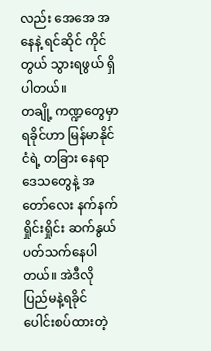လည်း အေအေ အနေနဲ့ ရင်ဆိုင် ကိုင်တွယ် သွားရဖွယ် ရှိပါတယ်။
တချို့ ကဏ္ဍတွေမှာ ရခိုင်ဟာ မြန်မာနိုင်ငံရဲ့ တခြား နေရာ ဒေသတွေနဲ့ အတော်လေး နက်နက်ရှိုင်းရှိုင်း ဆက်နွယ် ပတ်သက်နေပါတယ်။ အဲဒီလို ပြည်မနဲ့ရခိုင် ပေါင်းစပ်ထားတဲ့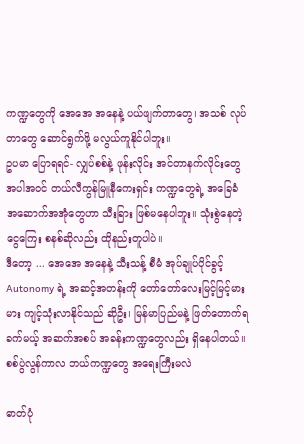ကဏ္ဍတွေကို အေအေ အနေနဲ့ ပယ်ဖျက်တာတွေ၊ အသစ် လုပ်တာတွေ ဆောင်ရွက်ဖို့ မလွယ်ကူနိုင်ပါဘူး။
ဥပမာ ပြောရရင်- လျှပ်စစ်နဲ့ ဖုန်းလိုင်း အင်တာနက်လိုင်းတွေ အပါအဝင် တယ်လီကွန်မြူနီကေးရှင်း ကဏ္ဍတွေရဲ့ အခြေခံ အဆောက်အအုံတွေဟာ သီးခြား ဖြစ်မနေပါဘူး။ သုံးစွဲနေတဲ့ ငွေကြေး စနစ်ဆိုလည်း ထိုနည်းတူပါပဲ။
ဒီတော့ ... အေအေ အနေနဲ့ သီးသန့် စီမံ အုပ်ချုပ်ပိုင်ခွင့် Autonomy ရဲ့ အဆင့်အတန်းကို တော်တော်လေးမြင့်မြင့်မားမား ကျင့်သုံးလာနိုင်သည် ဆိုဦး၊ မြန်မာပြည်မနဲ့ ဖြတ်တောက်ရခက်မယ့် အဆက်အစပ် အခန်းကဏ္ဍတွေလည်း ရှိနေပါတယ်။
စစ်ပွဲလွန်ကာလ ဘယ်ကဏ္ဍတွေ အရေးကြီးမလဲ

ဓာတ်ပုံ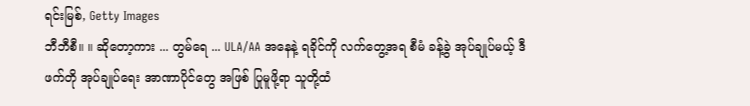ရင်းမြစ်, Getty Images
ဘီဘီစီ။ ။ ဆိုတော့ကား ... တွမ်ရေ ... ULA/AA အနေနဲ့ ရခိုင်ကို လက်တွေ့အရ စီမံ ခန့်ခွဲ အုပ်ချုပ်မယ့် ဒီဖက်တို အုပ်ချုပ်ရေး အာဏာပိုင်တွေ အဖြစ် ပြုမူဖို့ရာ သူတို့ထံ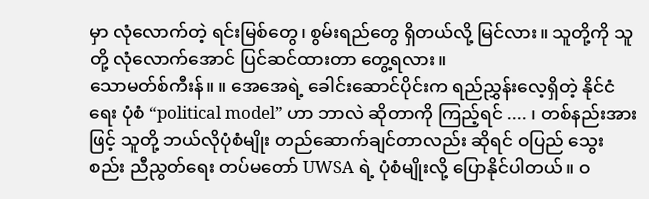မှာ လုံလောက်တဲ့ ရင်းမြစ်တွေ၊ စွမ်းရည်တွေ ရှိတယ်လို့ မြင်လား။ သူတို့ကို သူတို့ လုံလောက်အောင် ပြင်ဆင်ထားတာ တွေ့ရလား။
သောမတ်စ်ကီးန်။ ။ အေအေရဲ့ ခေါင်းဆောင်ပိုင်းက ရည်ညွှန်းလေ့ရှိတဲ့ နိုင်ငံရေး ပုံစံ “political model” ဟာ ဘာလဲ ဆိုတာကို ကြည့်ရင် .... ၊ တစ်နည်းအားဖြင့် သူတို့ ဘယ်လိုပုံစံမျိုး တည်ဆောက်ချင်တာလည်း ဆိုရင် ဝပြည် သွေးစည်း ညီညွတ်ရေး တပ်မတော် UWSA ရဲ့ ပုံစံမျိုးလို့ ပြောနိုင်ပါတယ်။ ဝ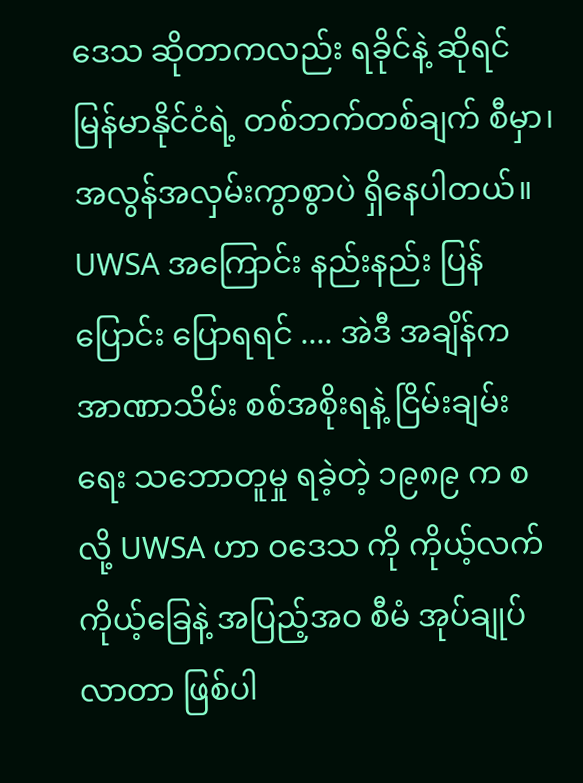ဒေသ ဆိုတာကလည်း ရခိုင်နဲ့ ဆိုရင် မြန်မာနိုင်ငံရဲ့ တစ်ဘက်တစ်ချက် စီမှာ၊ အလွန်အလှမ်းကွာစွာပဲ ရှိနေပါတယ်။
UWSA အကြောင်း နည်းနည်း ပြန်ပြောင်း ပြောရရင် .... အဲဒီ အချိန်က အာဏာသိမ်း စစ်အစိုးရနဲ့ ငြိမ်းချမ်းရေး သဘောတူမှု ရခဲ့တဲ့ ၁၉၈၉ က စလို့ UWSA ဟာ ဝဒေသ ကို ကိုယ့်လက်ကိုယ့်ခြေနဲ့ အပြည့်အဝ စီမံ အုပ်ချုပ်လာတာ ဖြစ်ပါ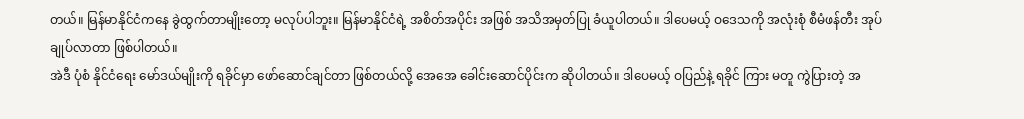တယ်။ မြန်မာနိုင်ငံကနေ ခွဲထွက်တာမျိုးတော့ မလုပ်ပါဘူး။ မြန်မာနိုင်ငံရဲ့ အစိတ်အပိုင်း အဖြစ် အသိအမှတ်ပြု ခံယူပါတယ်။ ဒါပေမယ့် ဝဒေသကို အလုံးစုံ စီမံဖန်တီး အုပ်ချုပ်လာတာ ဖြစ်ပါတယ်။
အဲဒီ ပုံစံ နိုင်ငံရေး မော်ဒယ်မျိုးကို ရခိုင်မှာ ဖော်ဆောင်ချင်တာ ဖြစ်တယ်လို့ အေအေ ခေါင်းဆောင်ပိုင်းက ဆိုပါတယ်။ ဒါပေမယ့် ဝပြည်နဲ့ ရခိုင် ကြား မတူ ကွဲပြားတဲ့ အ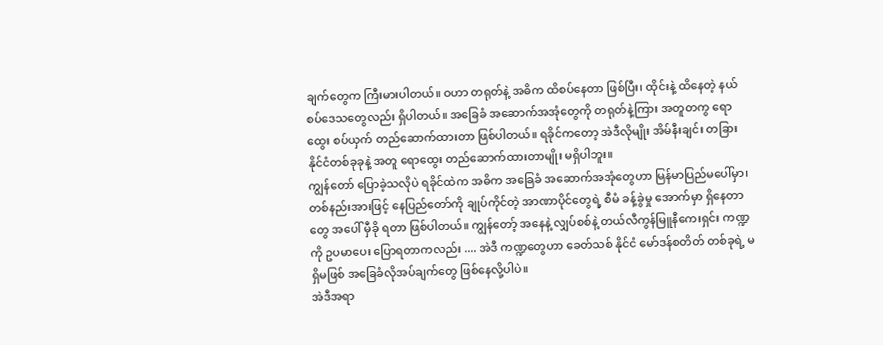ချက်တွေက ကြီးမားပါတယ်။ ဝဟာ တရုတ်နဲ့ အဓိက ထိစပ်နေတာ ဖြစ်ပြီး၊ ထိုင်းနဲ့ ထိနေတဲ့ နယ်စပ်ဒေသတွေလည်း ရှိပါတယ်။ အခြေခံ အဆောက်အအုံတွေကို တရုတ်နဲ့ကြား အတူတကွ ရောထွေး စပ်ယှက် တည်ဆောက်ထားတာ ဖြစ်ပါတယ်။ ရခိုင်ကတော့ အဲဒီလိုမျိုး အိမ်နီးချင်း တခြား နိုင်ငံတစ်ခုခုနဲ့ အတူ ရောထွေး တည်ဆောက်ထားတာမျိုး မရှိပါဘူး။
ကျွန်တော် ပြောခဲ့သလိုပဲ ရခိုင်ထဲက အဓိက အခြေခံ အဆောက်အအုံတွေဟာ မြန်မာပြည်မပေါ်မှာ၊ တစ်နည်းအားဖြင့် နေပြည်တော်ကို ချုပ်ကိုင်တဲ့ အာဏာပိုင်တွေရဲ့ စီမံ ခန့်ခွဲမှု အောက်မှာ ရှိနေတာတွေ အပေါ် မှီခို ရတာ ဖြစ်ပါတယ်။ ကျွန်တော့် အနေနဲ့ လျှပ်စစ်နဲ့ တယ်လီကွန်မြူနီကေးရှင်း ကဏ္ဍကို ဥပမာပေး ပြောရတာကလည်း .... အဲဒီ ကဏ္ဍတွေဟာ ခေတ်သစ် နိုင်ငံ မော်ဒန်စတိတ် တစ်ခုရဲ့ မရှိမဖြစ် အခြေခံလိုအပ်ချက်တွေ ဖြစ်နေလို့ပါပဲ။
အဲဒီအရာ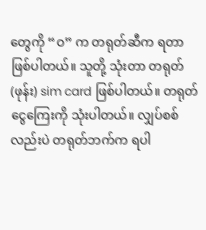တွေကို “ဝ” က တရုတ်ဆီက ရတာ ဖြစ်ပါတယ်။ သူတို့ သုံးတာ တရုတ် (ဖုန်း) sim card ဖြစ်ပါတယ်။ တရုတ် ငွေကြေးကို သုံးပါတယ်။ လျှပ်စစ်လည်းပဲ တရုတ်ဘက်က ရပါ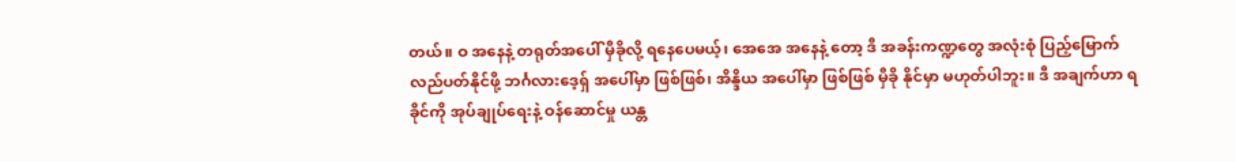တယ်။ ဝ အနေနဲ့ တရုတ်အပေါ် မှီခိုလို့ ရနေပေမယ့်၊ အေအေ အနေနဲ့ တော့ ဒီ အခန်းကဏ္ဍတွေ အလုံးစုံ ပြည့်မြောက် လည်ပတ်နိုင်ဖို့ ဘင်္ဂလားဒေ့ရှ် အပေါ်မှာ ဖြစ်ဖြစ်၊ အိန္ဒိယ အပေါ်မှာ ဖြစ်ဖြစ် မှီခို နိုင်မှာ မဟုတ်ပါဘူး။ ဒီ အချက်ဟာ ရခိုင်ကို အုပ်ချုပ်ရေးနဲ့ ဝန်ဆောင်မှု ယန္တ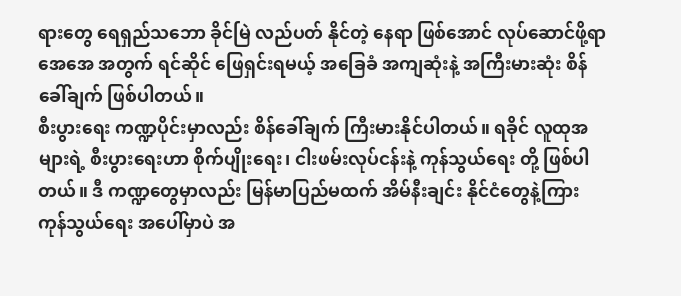ရားတွေ ရေရှည်သဘော ခိုင်မြဲ လည်ပတ် နိုင်တဲ့ နေရာ ဖြစ်အောင် လုပ်ဆောင်ဖို့ရာ
အေအေ အတွက် ရင်ဆိုင် ဖြေရှင်းရမယ့် အခြေခံ အကျဆုံးနဲ့ အကြီးမားဆုံး စိန်ခေါ်ချက် ဖြစ်ပါတယ်။
စီးပွားရေး ကဏ္ဍပိုင်းမှာလည်း စိန်ခေါ်ချက် ကြီးမားနိုင်ပါတယ်။ ရခိုင် လူထုအများရဲ့ စီးပွားရေးဟာ စိုက်ပျိုးရေး၊ ငါးဖမ်းလုပ်ငန်းနဲ့ ကုန်သွယ်ရေး တို့ ဖြစ်ပါတယ်။ ဒီ ကဏ္ဍတွေမှာလည်း မြန်မာပြည်မထက် အိမ်နီးချင်း နိုင်ငံတွေနဲ့ကြား ကုန်သွယ်ရေး အပေါ်မှာပဲ အ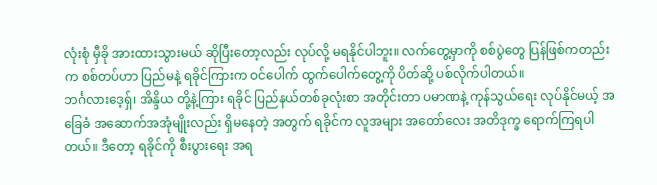လုံးစုံ မှီခို အားထားသွားမယ် ဆိုပြီးတော့လည်း လုပ်လို့ မရနိုင်ပါဘူး။ လက်တွေ့မှာကို စစ်ပွဲတွေ ပြန်ဖြစ်ကတည်းက စစ်တပ်ဟာ ပြည်မနဲ့ ရခိုင်ကြားက ဝင်ပေါက် ထွက်ပေါက်တွေ့ကို ပိတ်ဆို့ ပစ်လိုက်ပါတယ်။
ဘင်္ဂလားဒေ့ရှ်၊ အိန္ဒိယ တို့နဲ့ကြား ရခိုင် ပြည်နယ်တစ်ခုလုံးစာ အတိုင်းတာ ပမာဏနဲ့ ကုန်သွယ်ရေး လုပ်နိုင်မယ့် အခြေခံ အဆောက်အအုံမျိုးလည်း ရှိမနေတဲ့ အတွက် ရခိုင်က လူအများ အတော်လေး အတိဒုက္ခ ရောက်ကြရပါတယ်။ ဒီတော့ ရခိုင်ကို စီးပွားရေး အရ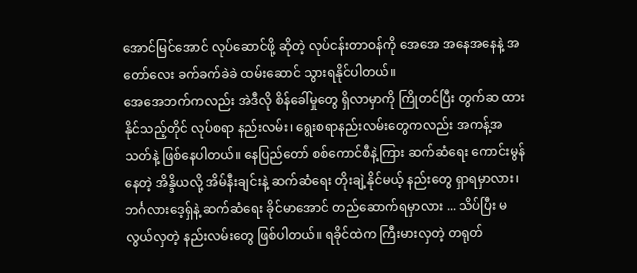အောင်မြင်အောင် လုပ်ဆောင်ဖို့ ဆိုတဲ့ လုပ်ငန်းတာဝန်ကို အေအေ အနေအနေနဲ့ အတော်လေး ခက်ခက်ခဲခဲ ထမ်းဆောင် သွားရနိုင်ပါတယ်။
အေအေဘက်ကလည်း အဲဒီလို စိန်ခေါ်မှုတွေ ရှိလာမှာကို ကြိုတင်ပြီး တွက်ဆ ထားနိုင်သည့်တိုင် လုပ်စရာ နည်းလမ်း၊ ရွေးစရာနည်းလမ်းတွေကလည်း အကန့်အသတ်နဲ့ ဖြစ်နေပါတယ်။ နေပြည်တော် စစ်ကောင်စီနဲ့ကြား ဆက်ဆံရေး ကောင်းမွန်နေတဲ့ အိန္ဒိယလို့ အိမ်နီးချင်းနဲ့ ဆက်ဆံရေး တိုးချဲ့နိုင်မယ့် နည်းတွေ ရှာရမှာလား၊ ဘင်္ဂလားဒေ့ရှ်နဲ့ ဆက်ဆံရေး ခိုင်မာအောင် တည်ဆောက်ရမှာလား ... သိပ်ပြီး မလွယ်လှတဲ့ နည်းလမ်းတွေ ဖြစ်ပါတယ်။ ရခိုင်ထဲက ကြီးမားလှတဲ့ တရုတ်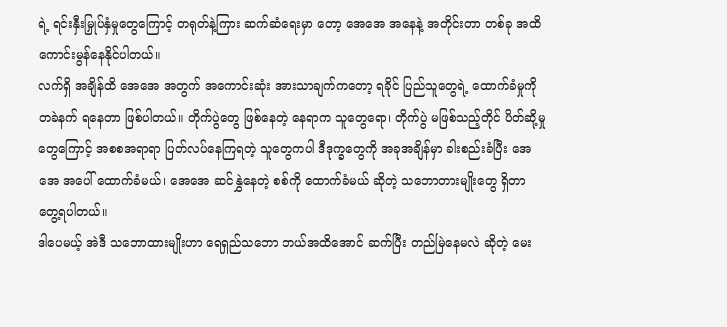ရဲ့ ရင်းနှီးမြှုပ်နှံမှုတွေကြောင့် တရုတ်နဲ့ကြား ဆက်ဆံရေးမှာ တော့ အေအေ အနေနဲ့ အတိုင်းတာ တစ်ခု အထိ ကောင်းမွန်နေနိုင်ပါတယ်။
လက်ရှိ အချိန်ထိ အေအေ အတွက် အကောင်းဆုံး အားသာချက်ကတော့ ရခိုင် ပြည်သူတွေရဲ့ ထောက်ခံမှုကို တခဲနက် ရနေတာ ဖြစ်ပါတယ်။ တိုက်ပွဲတွေ ဖြစ်နေတဲ့ နေရာက သူတွေရော၊ တိုက်ပွဲ မဖြစ်သည့်တိုင် ပိတ်ဆို့မှုတွေကြောင့် အစစအရာရာ ပြတ်လပ်နေကြရတဲ့ သူတွေကပါ ဒီဒုက္ခတွေကို အခုအချိန်မှာ ခါးစည်းခံပြီး အေအေ အပေါ် ထောက်ခံမယ်၊ အေအေ ဆင်နွှဲနေတဲ့ စစ်ကို ထောက်ခံမယ် ဆိုတဲ့ သဘောတားမျိုးတွေ ရှိတာ တွေ့ရပါတယ်။
ဒါပေမယ့် အဲဒီ သဘောထားမျိုးဟာ ရေရှည်သဘော ဘယ်အထိအောင် ဆက်ပြီး တည်မြဲနေမလဲ ဆိုတဲ့ မေး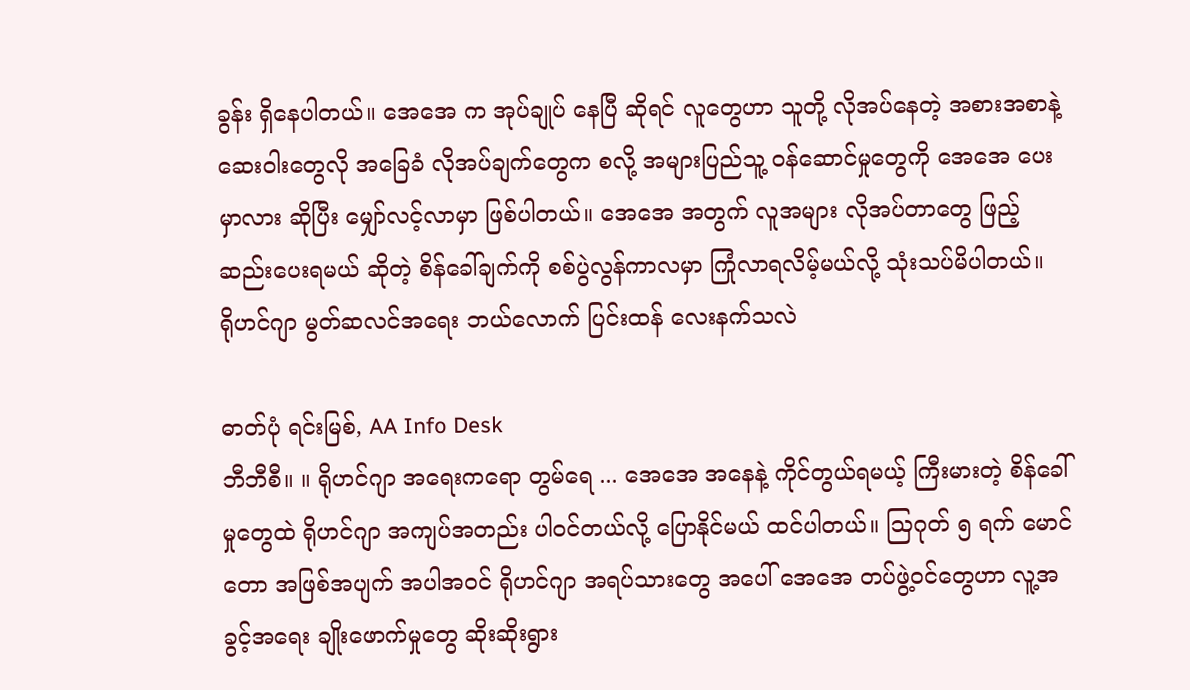ခွန်း ရှိနေပါတယ်။ အေအေ က အုပ်ချုပ် နေပြီ ဆိုရင် လူတွေဟာ သူတို့ လိုအပ်နေတဲ့ အစားအစာနဲ့ ဆေးဝါးတွေလို အခြေခံ လိုအပ်ချက်တွေက စလို့ အများပြည်သူ့ ဝန်ဆောင်မှုတွေကို အေအေ ပေးမှာလား ဆိုပြီး မျှော်လင့်လာမှာ ဖြစ်ပါတယ်။ အေအေ အတွက် လူအများ လိုအပ်တာတွေ ဖြည့်ဆည်းပေးရမယ် ဆိုတဲ့ စိန်ခေါ်ချက်ကို စစ်ပွဲလွန်ကာလမှာ ကြုံလာရလိမ့်မယ်လို့ သုံးသပ်မိပါတယ်။
ရိုဟင်ဂျာ မွတ်ဆလင်အရေး ဘယ်လောက် ပြင်းထန် လေးနက်သလဲ

ဓာတ်ပုံ ရင်းမြစ်, AA Info Desk
ဘီဘီစီ။ ။ ရိုဟင်ဂျာ အရေးကရော တွမ်ရေ ... အေအေ အနေနဲ့ ကိုင်တွယ်ရမယ့် ကြီးမားတဲ့ စိန်ခေါ်မှုတွေထဲ ရိုဟင်ဂျာ အကျပ်အတည်း ပါဝင်တယ်လို့ ပြောနိုင်မယ် ထင်ပါတယ်။ ဩဂုတ် ၅ ရက် မောင်တော အဖြစ်အပျက် အပါအဝင် ရိုဟင်ဂျာ အရပ်သားတွေ အပေါ် အေအေ တပ်ဖွဲ့ဝင်တွေဟာ လူ့အခွင့်အရေး ချိုးဖောက်မှုတွေ ဆိုးဆိုးရွား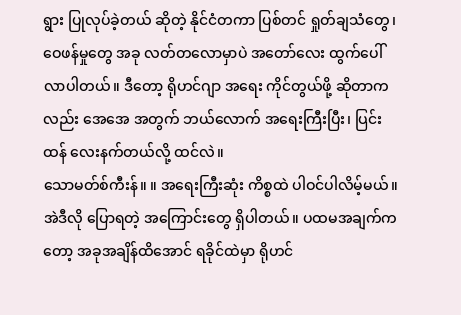ရွား ပြုလုပ်ခဲ့တယ် ဆိုတဲ့ နိုင်ငံတကာ ပြစ်တင် ရှုတ်ချသံတွေ၊ ဝေဖန်မှုတွေ အခု လတ်တလောမှာပဲ အတော်လေး ထွက်ပေါ်လာပါတယ်။ ဒီတော့ ရိုဟင်ဂျာ အရေး ကိုင်တွယ်ဖို့ ဆိုတာကလည်း အေအေ အတွက် ဘယ်လောက် အရေးကြီးပြီး၊ ပြင်းထန် လေးနက်တယ်လို့ ထင်လဲ။
သောမတ်စ်ကီးန်။ ။ အရေးကြီးဆုံး ကိစ္စထဲ ပါဝင်ပါလိမ့်မယ်။ အဲဒီလို ပြောရတဲ့ အကြောင်းတွေ ရှိပါတယ်။ ပထမအချက်ကတော့ အခုအချိန်ထိအောင် ရခိုင်ထဲမှာ ရိုဟင်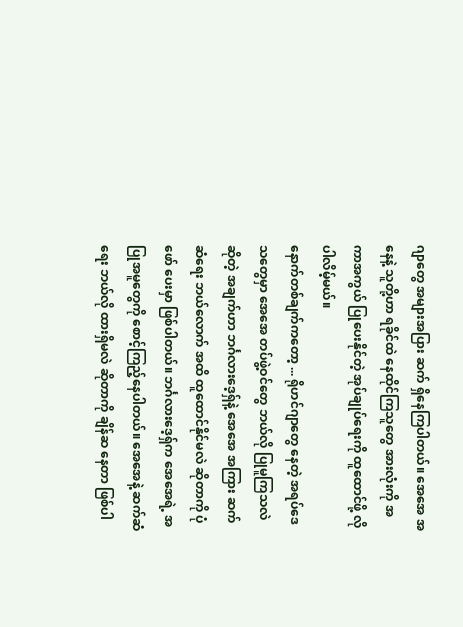ဂျာတွေ အများအပြား ဆက် ရှိနေကြပါတယ်။ အေအေ အနေနဲ့ သူတို့ဟာ ရခိုင်ထဲ နေထိုင်ကြသူတွေ အားလုံးကို အကာအကွယ် ပြုပေးနိုင်တဲ့ အုပ်ချုပ်ရေးကို ထူထောင်ဖို့ လိုပါလိမ့်မယ်။
နောက်တစ်ချက်ကတော့ ... ရိုဟင်ဂျာတွေ နေတဲ့ အရပ်ဒေသတွေမှာ အေအေ တပ်ဖွဲ့ဝင်တွေ ဘယ်လို ပြုမူကြသလဲ ဆိုတဲ့ အချက်ဟာ ဘင်္ဂလားဒေ့ရှ်နဲ့ အေအေ အကြား ဆက်ဆံရေး ဘယ်လောက် အထိ ထူထောင်နိုင်မလဲ ဆိုတာကို ပုံဖော် ပေးမှာ ဖြစ်ပါတယ်။ ဘင်္ဂလားဒေ့ရှ်က အေအေရဲ့ အပြုအမူတွေကို စောင့်ကြည့်နေပါတယ်။ အေအေနဲ့ ဆက်ဆံရေး ဘယ်လို ထားရှိမလဲ ဆိုတာကို ချိန်ဆ နေတာ ဖြစ်ပါ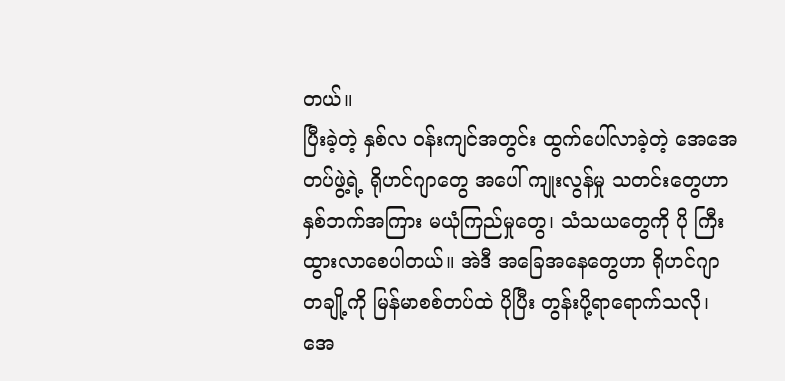တယ်။
ပြီးခဲ့တဲ့ နှစ်လ ဝန်းကျင်အတွင်း ထွက်ပေါ်လာခဲ့တဲ့ အေအေ တပ်ဖွဲ့ရဲ့ ရိုဟင်ဂျာတွေ အပေါ် ကျုးလွန်မှု သတင်းတွေဟာ နှစ်ဘက်အကြား မယုံကြည်မှုတွေ၊ သံသယတွေကို ပို ကြီးထွားလာစေပါတယ်။ အဲဒီ အခြေအနေတွေဟာ ရိုဟင်ဂျာ တချို့ကို မြန်မာစစ်တပ်ထဲ ပိုပြီး တွန်းပို့ရာရောက်သလို၊ အေ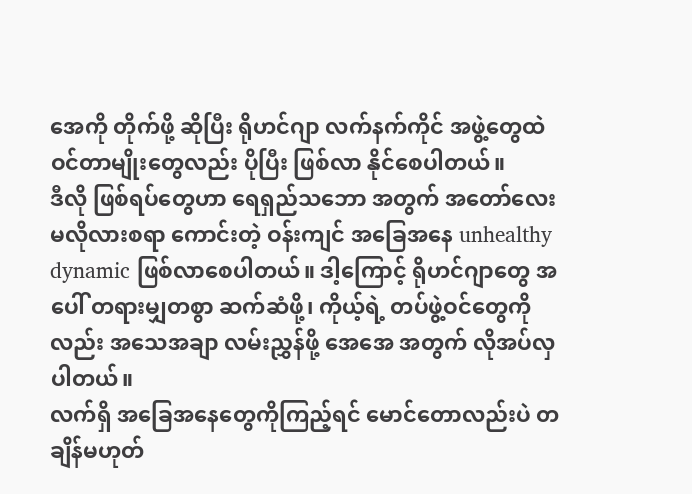အေကို တိုက်ဖို့ ဆိုပြီး ရိုဟင်ဂျာ လက်နက်ကိုင် အဖွဲ့တွေထဲ ဝင်တာမျိုးတွေလည်း ပိုပြီး ဖြစ်လာ နိုင်စေပါတယ်။
ဒီလို ဖြစ်ရပ်တွေဟာ ရေရှည်သဘော အတွက် အတော်လေး မလိုလားစရာ ကောင်းတဲ့ ဝန်းကျင် အခြေအနေ unhealthy dynamic ဖြစ်လာစေပါတယ်။ ဒါ့ကြောင့် ရိုဟင်ဂျာတွေ အပေါ် တရားမျှတစွာ ဆက်ဆံဖို့၊ ကိုယ့်ရဲ့ တပ်ဖွဲ့ဝင်တွေကိုလည်း အသေအချာ လမ်းညွှန်ဖို့ အေအေ အတွက် လိုအပ်လှပါတယ်။
လက်ရှိ အခြေအနေတွေကိုကြည့်ရင် မောင်တောလည်းပဲ တချိန်မဟုတ်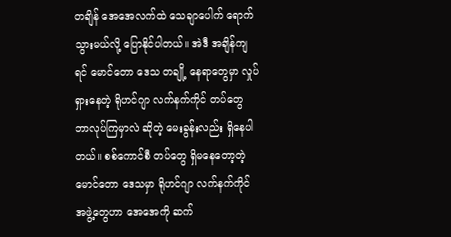တချိန် အေအေလက်ထဲ သေချာပေါက် ရောက်သွားမယ်လို့ ပြောနိုင်ပါတယ်။ အဲဒီ အချိန်ကျရင် မောင်တော ဒေသ တချို့ နေရာတွေမှာ လှုပ်ရှားနေတဲ့ ရိုဟင်ဂျာ လက်နက်ကိုင် တပ်တွေ ဘာလုပ်ကြမှာလဲ ဆိုတဲ့ မေးခွန်းလည်း ရှိနေပါတယ်။ စစ်ကောင်စီ တပ်တွေ ရှိမနေတော့တဲ့ မောင်တော ဒေသမှာ ရိုဟင်ဂျာ လက်နက်ကိုင် အဖွဲ့တွေဟာ အေအေကို ဆက်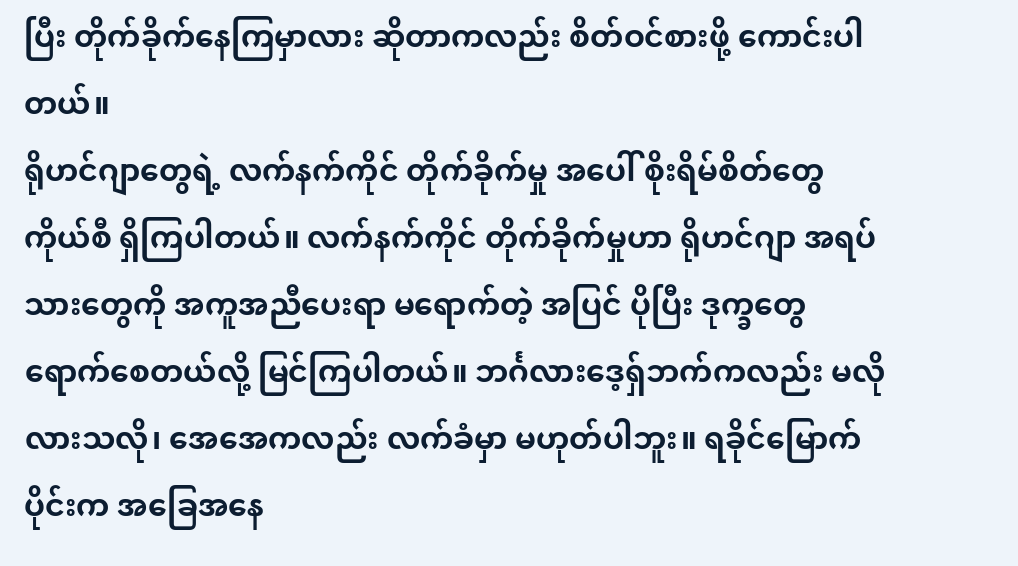ပြီး တိုက်ခိုက်နေကြမှာလား ဆိုတာကလည်း စိတ်ဝင်စားဖို့ ကောင်းပါတယ်။
ရိုဟင်ဂျာတွေရဲ့ လက်နက်ကိုင် တိုက်ခိုက်မှု အပေါ် စိုးရိမ်စိတ်တွေ ကိုယ်စီ ရှိကြပါတယ်။ လက်နက်ကိုင် တိုက်ခိုက်မှုဟာ ရိုဟင်ဂျာ အရပ်သားတွေကို အကူအညီပေးရာ မရောက်တဲ့ အပြင် ပိုပြီး ဒုက္ခတွေ ရောက်စေတယ်လို့ မြင်ကြပါတယ်။ ဘင်္ဂလားဒေ့ရှ်ဘက်ကလည်း မလိုလားသလို၊ အေအေကလည်း လက်ခံမှာ မဟုတ်ပါဘူး။ ရခိုင်မြောက်ပိုင်းက အခြေအနေ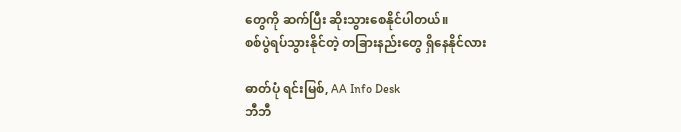တွေကို ဆက်ပြီး ဆိုးသွားစေနိုင်ပါတယ်။
စစ်ပွဲရပ်သွားနိုင်တဲ့ တခြားနည်းတွေ ရှိနေနိုင်လား

ဓာတ်ပုံ ရင်းမြစ်, AA Info Desk
ဘီဘီ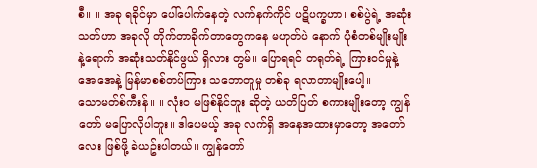စီ။ ။ အခု ရခိုင်မှာ ပေါ်ပေါက်နေတဲ့ လက်နက်ကိုင် ပဋိပက္ခဟာ၊ စစ်ပွဲရဲ့ အဆုံးသတ်ဟာ အခုလို တိုက်တာခိုက်တာတွေကနေ မဟုတ်ပဲ နောက် ပုံစံတစ်မျိုးမျိုး နဲ့ရောက် အဆုံးသတ်နိုင်ဖွယ် ရှိလား တွမ်။ ပြောရရင် တရုတ်ရဲ့ ကြားဝင်မှုနဲ့ အေအေနဲ့ မြန်မာစစ်တပ်ကြား သဘောတူမှု တစ်ခု ရလာတာမျိုးပေါ့။
သောမတ်စ်ကီးန်။ ။ လုံးဝ မဖြစ်နိုင်ဘူး ဆိုတဲ့ ယတိပြတ် စကားမျိုးတော့ ကျွန်တော် မပြောလိုပါဘူး။ ဒါပေမယ့် အခု လက်ရှိ အနေအထားမှာတော့ အတော်လေး ဖြစ်ဖို့ ခဲယဥ်းပါတယ်။ ကျွန်တော်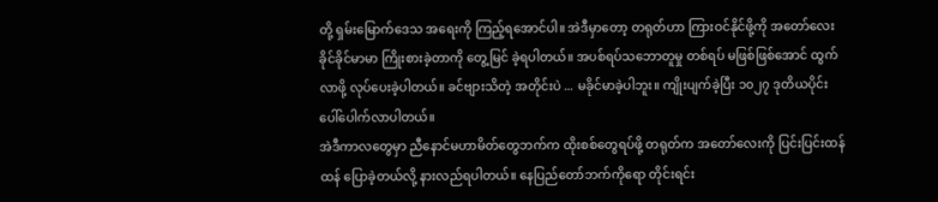တို့ ရှမ်းမြောက်ဒေသ အရေးကို ကြည့်ရအောင်ပါ။ အဲဒီမှာတော့ တရုတ်ဟာ ကြားဝင်နိုင်ဖို့ကို အတော်လေး ခိုင်ခိုင်မာမာ ကြိုးစားခဲ့တာကို တွေ့မြင် ခဲ့ရပါတယ်။ အပစ်ရပ်သဘောတူမှု တစ်ရပ် မဖြစ်ဖြစ်အောင် ထွက်လာဖို့ လုပ်ပေးခဲ့ပါတယ်။ ခင်ဗျားသိတဲ့ အတိုင်းပဲ ... မခိုင်မာခဲ့ပါဘူး။ ကျိုးပျက်ခဲ့ပြီး ၁၀၂၇ ဒုတိယပိုင်း ပေါ်ပေါက်လာပါတယ်။
အဲဒီကာလတွေမှာ ညီနောင်မဟာမိတ်တွေဘက်က ထိုးစစ်တွေရပ်ဖို့ တရုတ်က အတော်လေးကို ပြင်းပြင်းထန်ထန် ပြောခဲ့တယ်လို့ နားလည်ရပါတယ်။ နေပြည်တော်ဘက်ကိုရော တိုင်းရင်း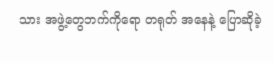သား အဖွဲ့တွေဘက်ကိုရော တရုတ် အနေနဲ့ ပြောဆိုခဲ့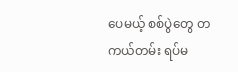ပေမယ့် စစ်ပွဲတွေ တကယ်တမ်း ရပ်မ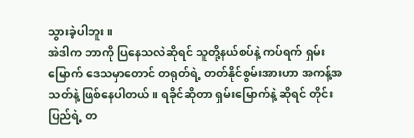သွားခဲ့ပါဘူး။
အဲဒါက ဘာကို ပြနေသလဲဆိုရင် သူတို့နယ်စပ်နဲ့ ကပ်ရက် ရှမ်းမြောက် ဒေသမှာတောင် တရုတ်ရဲ့ တတ်နိုင်စွမ်းအားဟာ အကန့်အသတ်နဲ့ ဖြစ်နေပါတယ်။ ရခိုင်ဆိုတာ ရှမ်းမြောက်နဲ့ ဆိုရင် တိုင်းပြည်ရဲ့ တ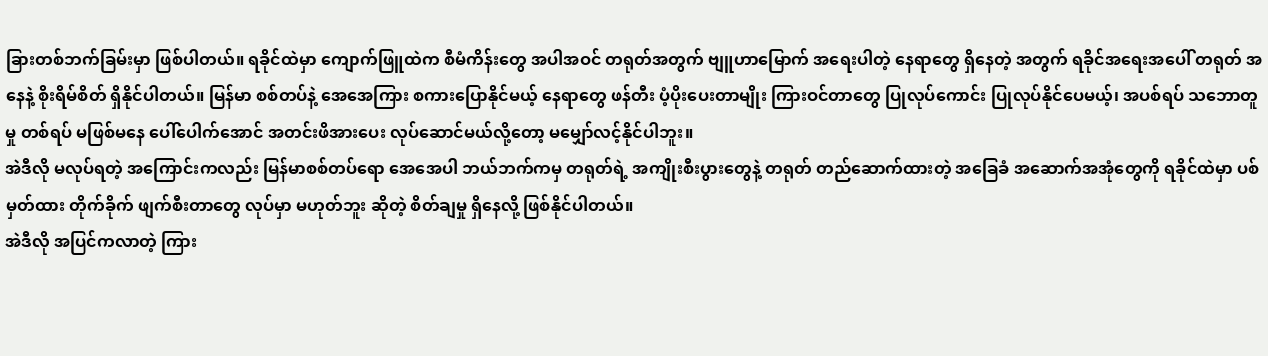ခြားတစ်ဘက်ခြမ်းမှာ ဖြစ်ပါတယ်။ ရခိုင်ထဲမှာ ကျောက်ဖြူထဲက စီမံကိန်းတွေ အပါအဝင် တရုတ်အတွက် ဗျူဟာမြောက် အရေးပါတဲ့ နေရာတွေ ရှိနေတဲ့ အတွက် ရခိုင်အရေးအပေါ် တရုတ် အနေနဲ့ စိုးရိမ်စိတ် ရှိနိုင်ပါတယ်။ မြန်မာ စစ်တပ်နဲ့ အေအေကြား စကားပြောနိုင်မယ့် နေရာတွေ ဖန်တီး ပံ့ပိုးပေးတာမျိုး ကြားဝင်တာတွေ ပြုလုပ်ကောင်း ပြုလုပ်နိုင်ပေမယ့်၊ အပစ်ရပ် သဘောတူမှု တစ်ရပ် မဖြစ်မနေ ပေါ်ပေါက်အောင် အတင်းဖိအားပေး လုပ်ဆောင်မယ်လို့တော့ မမျှော်လင့်နိုင်ပါဘူး။
အဲဒီလို မလုပ်ရတဲ့ အကြောင်းကလည်း မြန်မာစစ်တပ်ရော အေအေပါ ဘယ်ဘက်ကမှ တရုတ်ရဲ့ အကျိုးစီးပွားတွေနဲ့ တရုတ် တည်ဆောက်ထားတဲ့ အခြေခံ အဆောက်အအုံတွေကို ရခိုင်ထဲမှာ ပစ်မှတ်ထား တိုက်ခိုက် ဖျက်စီးတာတွေ လုပ်မှာ မဟုတ်ဘူး ဆိုတဲ့ စိတ်ချမှု ရှိနေလို့ ဖြစ်နိုင်ပါတယ်။
အဲဒီလို အပြင်ကလာတဲ့ ကြား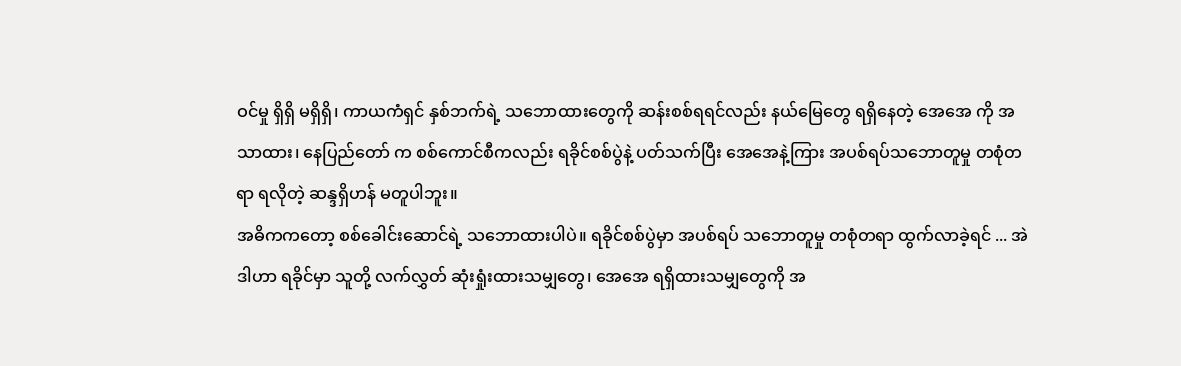ဝင်မှု ရှိရှိ မရှိရှိ၊ ကာယကံရှင် နှစ်ဘက်ရဲ့ သဘောထားတွေကို ဆန်းစစ်ရရင်လည်း နယ်မြေတွေ ရရှိနေတဲ့ အေအေ ကို အသာထား၊ နေပြည်တော် က စစ်ကောင်စီကလည်း ရခိုင်စစ်ပွဲနဲ့ ပတ်သက်ပြီး အေအေနဲ့ကြား အပစ်ရပ်သဘောတူမှု တစုံတရာ ရလိုတဲ့ ဆန္ဒရှိဟန် မတူပါဘူး။
အဓိကကတော့ စစ်ခေါင်းဆောင်ရဲ့ သဘောထားပါပဲ။ ရခိုင်စစ်ပွဲမှာ အပစ်ရပ် သဘောတူမှု တစုံတရာ ထွက်လာခဲ့ရင် ... အဲဒါဟာ ရခိုင်မှာ သူတို့ လက်လွှတ် ဆုံးရှုံးထားသမျှတွေ၊ အေအေ ရရှိထားသမျှတွေကို အ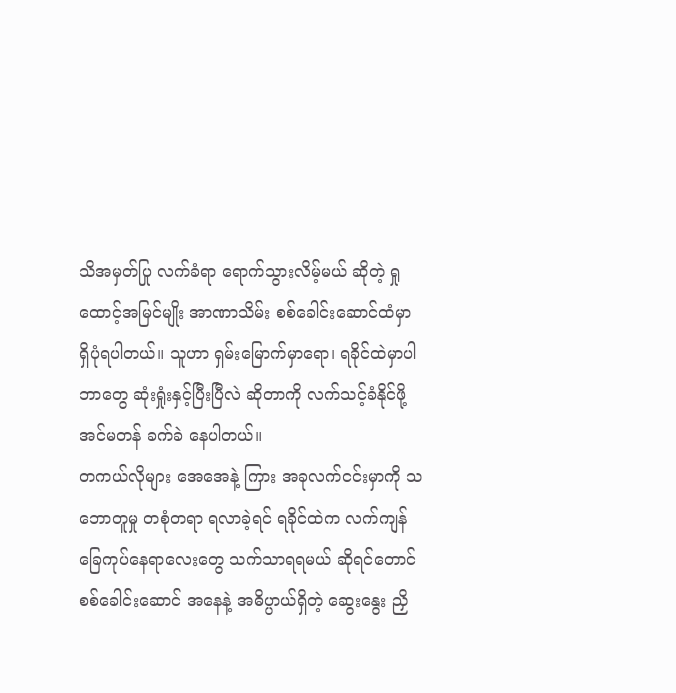သိအမှတ်ပြု လက်ခံရာ ရောက်သွားလိမ့်မယ် ဆိုတဲ့ ရှုထောင့်အမြင်မျိုး အာဏာသိမ်း စစ်ခေါင်းဆောင်ထံမှာ ရှိပုံရပါတယ်။ သူဟာ ရှမ်းမြောက်မှာရော၊ ရခိုင်ထဲမှာပါ ဘာတွေ ဆုံးရှုံးနှင့်ပြီးပြီလဲ ဆိုတာကို လက်သင့်ခံနိုင်ဖို့ အင်မတန် ခက်ခဲ နေပါတယ်။
တကယ်လိုများ အေအေနဲ့ ကြား အခုလက်ငင်းမှာကို သဘောတူမှု တစုံတရာ ရလာခဲ့ရင် ရခိုင်ထဲက လက်ကျန် ခြေကုပ်နေရာလေးတွေ သက်သာရရမယ် ဆိုရင်တောင် စစ်ခေါင်းဆောင် အနေနဲ့ အဓိပ္ပာယ်ရှိတဲ့ ဆွေးနွေး ညှိ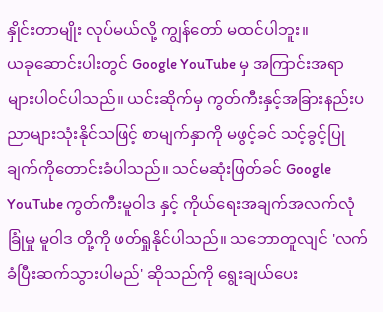နှိုင်းတာမျိုး လုပ်မယ်လို့ ကျွန်တော် မထင်ပါဘူး။
ယခုဆောင်းပါးတွင် Google YouTube မှ အကြာင်းအရာများပါဝင်ပါသည်။ ယင်းဆိုက်မှ ကွတ်ကီးနှင့်အခြားနည်းပညာများသုံးနိုင်သဖြင့် စာမျက်နှာကို မဖွင့်ခင် သင့်ခွင့်ပြုချက်ကိုတောင်းခံပါသည်။ သင်မဆုံးဖြတ်ခင် Google YouTube ကွတ်ကီးမူဝါဒ နှင့် ကိုယ်ရေးအချက်အလက်လုံခြုံမှု မူဝါဒ တို့ကို ဖတ်ရှုနိုင်ပါသည်။ သဘောတူလျင် 'လက်ခံပြီးဆက်သွားပါမည်' ဆိုသည်ကို ရွေးချယ်ပေး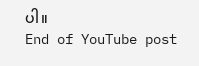ပါ။
End of YouTube post